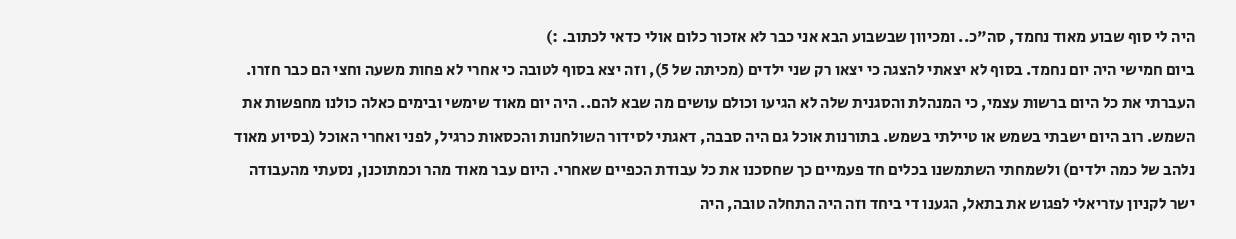היה לי סוף שבוע מאוד נחמד, סה"כ.. ומכיוון שבשבוע הבא אני כבר לא אזכור כלום אולי כדאי לכתוב. :)
ביום חמישי היה יום נחמד. בסוף לא יצאתי להצגה כי יצאו רק שני ילדים (מכיתה של 5), וזה יצא בסוף לטובה כי אחרי לא פחות משעה וחצי הם כבר חזרו. העברתי את כל היום ברשות עצמי, כי המנהלת והסגנית שלה לא הגיעו וכולם עושים מה שבא להם.. היה יום מאוד שימשי ובימים כאלה כולנו מחפשות את השמש. רוב היום ישבתי בשמש או טיילתי בשמש. בתורנות אוכל גם היה סבבה, דאגתי לסידור השולחנות והכסאות כרגיל, לפני ואחרי האוכל (בסיוע מאוד נלהב של כמה ילדים) ולשמחתי השתמשנו בכלים חד פעמיים כך שחסכנו את כל עבודת הכפיים שאחרי. היום עבר מאוד מהר וכמתוכנן, נסעתי מהעבודה ישר לקניון עזריאלי לפגוש את בתאל, הגענו די ביחד וזה היה התחלה טובה, היה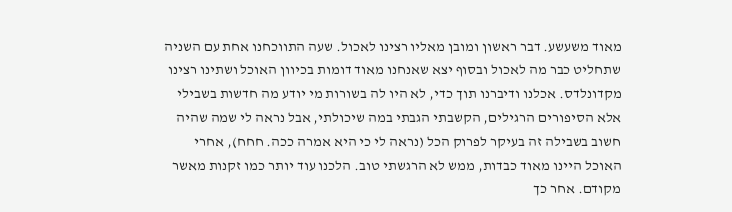מאוד משעשע. דבר ראשון ומובן מאליו רצינו לאכול. שעה התווכחנו אחת עם השניה שתחליט כבר מה לאכול ובסוף יצא שאנחנו מאוד דומות בכיוון האוכל ושתינו רצינו מקדונלדס. אכלנו ודיברנו תוך כדי, לא היו לה בשורות מי יודע מה חדשות בשבילי אלא הסיפורים הרגילים, הקשבתי הגבתי במה שיכולתי, אבל נראה לי שמה שהיה חשוב בשבילה זה בעיקר לפרוק הכל (נראה לי כי היא אמרה ככה. חחח), אחרי האוכל היינו מאוד כבדות, ממש לא הרגשתי טוב. הלכנו עוד יותר כמו זקנות מאשר מקודם. אחר כך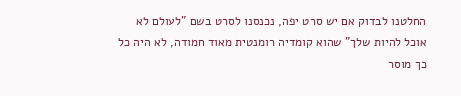החלטנו לבדוק אם יש סרט יפה, נכנסנו לסרט בשם "לעולם לא אוכל להיות שלך" שהוא קומדיה רומנטית מאוד חמודה, לא היה כל כך מוסר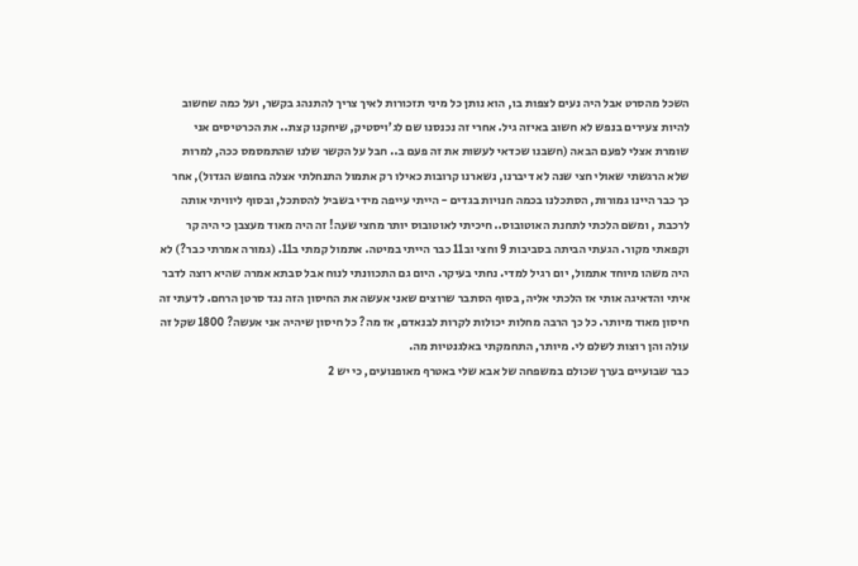השכל מהסרט אבל היה נעים לצפות בו, הוא נותן כל מיני תזכורות לאיך צריך להתנהג בקשר, ועל כמה שחשוב להיות צעירים בנפש לא חשוב באיזה גיל. אחרי זה נכנסנו שם לג'ויסטיק, שיחקנו קצת.. את הכרטיסים אני שומרת אצלי לפעם הבאה (חשבנו שכדאי לעשות את זה פעם ב.. חבל על הקשר שלנו שהתמסמס ככה, למרות שלא הרגשתי שאולי חצי שנה לא דיברנו, נשארנו קרובות כאילו רק אתמול התנחלתי אצלה בחופש הגדול), אחר כך כבר היינו גמורות, הסתכלנו בכמה חנויות בגדים - הייתי עייפה מידי בשביל להסתכל, ובסוף ליוויתי אותה לרכבת , ומשם הלכתי לתחנת האוטובוס.. חיכיתי לאוטובוס יותר מחצי שעה! זה היה מאוד מעצבן כי היה קר וקפאתי מקור. הגעתי הביתה בסביבות 9 וחצי וב11 כבר הייתי במיטה. אתמול קמתי ב11. (גמורה אמרתי כבר?) לא היה משהו מיוחד אתמול, יום רגיל למדי. נחתי בעיקר. היום גם התכוונתי לנוח אבל סבתא אמרה שהיא רוצה לדבר איתי והדאיגה אותי אז הלכתי אליה, בסוף הסתבר שרוצים שאני אעשה את החיסון הזה נגד סרטן הרחם. לדעתי זה חיסון מאוד מיותר. כל כך הרבה מחלות יכולות לקרות לבנאדם, אז מה? כל חיסון שיהיה אני אעשה? 1800 שקל זה עולה והן רוצות לשלם לי. מיותר, התחמקתי באלגנטיות מה.
כבר שבועיים בערך שכולם במשפחה של אבא שלי באטרף מאופנועים, כי יש 2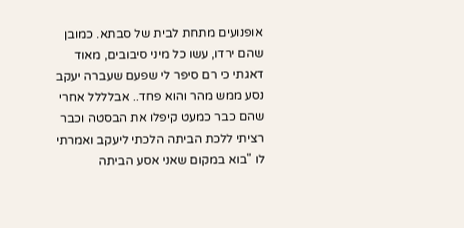אופנועים מתחת לבית של סבתא. כמובן שהם ירדו, עשו כל מיני סיבובים, מאוד דאגתי כי רם סיפר לי שפעם שעברה יעקב נסע ממש מהר והוא פחד.. אבלללל אחרי שהם כבר כמעט קיפלו את הבסטה וכבר רציתי ללכת הביתה הלכתי ליעקב ואמרתי לו "בוא במקום שאני אסע הביתה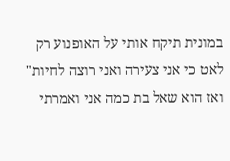במונית תיקח אותי על האופנוע רק לאט כי אני צעירה ואני רוצה לחיות" ואז הוא שאל בת כמה אני ואמרתי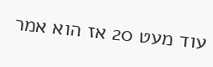עוד מעט 20 אז הוא אמר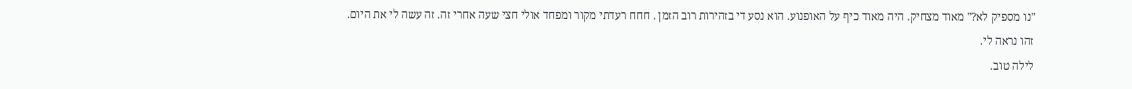"נו מספיק לא?" מאוד מצחיק. היה מאוד כיף על האופנוע. הוא נסע די בזהירות רוב הזמן . חחח רעדתי מקור ומפחד אולי חצי שעה אחרי זה. זה עשה לי את היום.
זהו נראה לי.
לילה טוב.